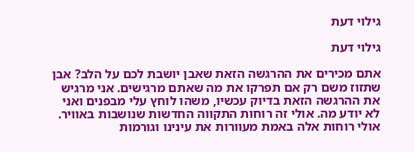גילוי דעת

גילוי דעת

אתם מכירים את ההרגשה הזאת שאבן יושבת לכם על הלב? אבן שתזוז משם רק אם תפרקו את מה שאתם מרגישים. אני מרגיש את ההרגשה הזאת בדיוק עכשיו, משהו לוחץ עלי מבפנים ואני לא יודע מה. אולי זה רוחות התקווה החדשות שנושבות באוויר. אולי רוחות אלה באמת מעוורות את עינינו וגורמות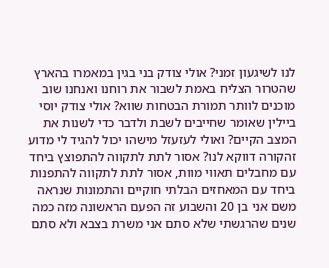לנו לשיגעון זמני? אולי צודק בני בגין במאמרו בהארץ שהטרור הצליח באמת לשבור את רוחנו ואנחנו שוב מוכנים לוותר תמורת הבטחות שווא? אולי צודק יוסי ביילין שאומר שחייבים לשבת ולדבר כדי לשנות את המצב הקיים? ואולי לעזעזל מישהו יכול להגיד לי מדוע זהקורה דווקא לנו? אסור לתת לתקווה להתפוצץ ביחד עם מחבלים תאווי מוות, אסור לתת לתקווה להתפנות ביחד עם המאחזים הבלתי חוקיים והתמונות שנראה משם אני בן 20 והשבוע זה הפעם הראשונה מזה כמה שנים שהרגשתי שלא סתם אני משרת בצבא ולא סתם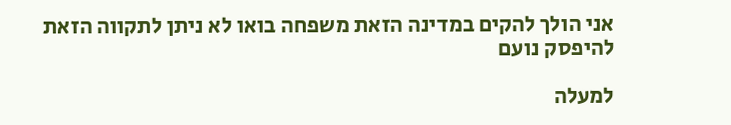אני הולך להקים במדינה הזאת משפחה בואו לא ניתן לתקווה הזאת להיפסק נועם

למעלה